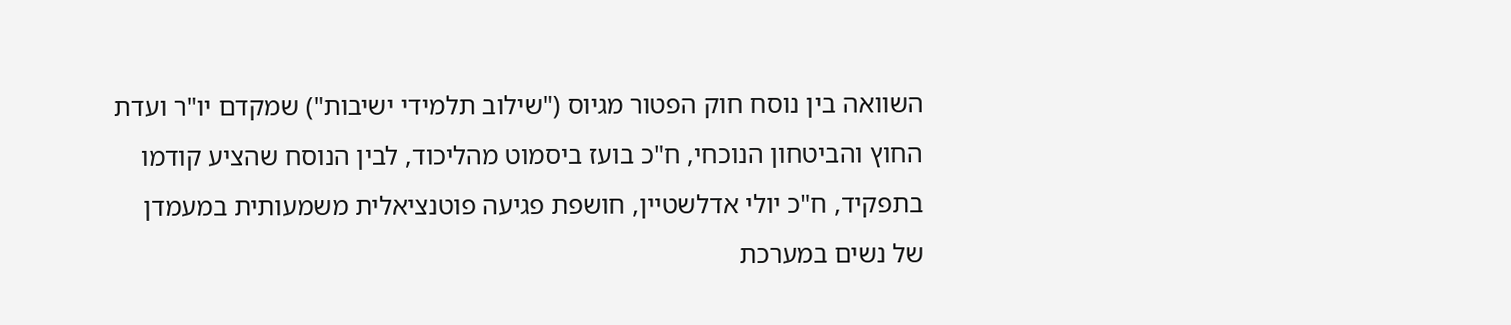השוואה בין נוסח חוק הפטור מגיוס ("שילוב תלמידי ישיבות") שמקדם יו"ר ועדת החוץ והביטחון הנוכחי, ח"כ בועז ביסמוט מהליכוד, לבין הנוסח שהציע קודמו בתפקיד, ח"כ יולי אדלשטיין, חושפת פגיעה פוטנציאלית משמעותית במעמדן של נשים במערכת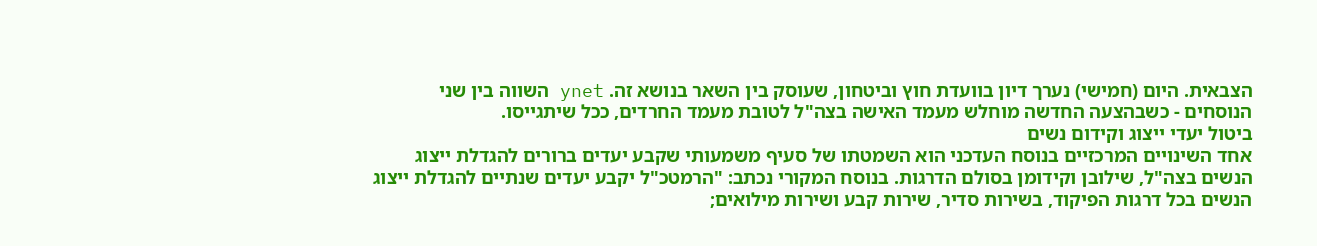הצבאית. היום (חמישי) נערך דיון בוועדת חוץ וביטחון, שעוסק בין השאר בנושא זה. ynet השווה בין שני הנוסחים - כשבהצעה החדשה מוחלש מעמד האישה בצה"ל לטובת מעמד החרדים, ככל שיתגייסו.
ביטול יעדי ייצוג וקידום נשים
אחד השינויים המרכזיים בנוסח העדכני הוא השמטתו של סעיף משמעותי שקבע יעדים ברורים להגדלת ייצוג הנשים בצה"ל, שילובן וקידומן בסולם הדרגות. בנוסח המקורי נכתב: "הרמטכ"ל יקבע יעדים שנתיים להגדלת ייצוג הנשים בכל דרגות הפיקוד, בשירות סדיר, שירות קבע ושירות מילואים;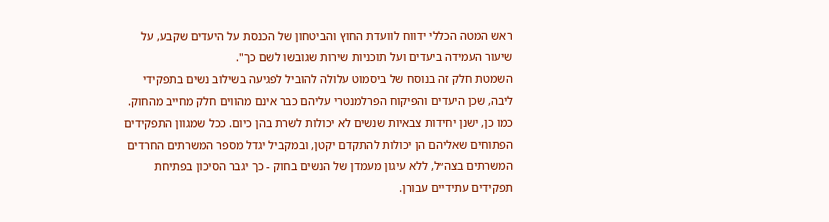ראש המטה הכללי ידווח לוועדת החוץ והביטחון של הכנסת על היעדים שקבע, על שיעור העמידה ביעדים ועל תוכניות שירות שגובשו לשם כך".
השמטת חלק זה בנוסח של ביסמוט עלולה להוביל לפגיעה בשילוב נשים בתפקידי ליבה, שכן היעדים והפיקוח הפרלמנטרי עליהם כבר אינם מהווים חלק מחייב מהחוק.
כמו כן, ישנן יחידות צבאיות שנשים לא יכולות לשרת בהן כיום. ככל שמגוון התפקידים הפתוחים שאליהם הן יכולות להתקדם יקטן, ובמקביל יגדל מספר המשרתים החרדים המשרתים בצה״ל, ללא עיגון מעמדן של הנשים בחוק - כך יגבר הסיכון בפתיחת תפקידים עתידיים עבורן.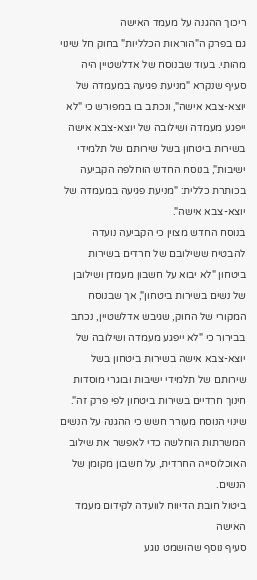ריכוך ההגנה על מעמד האישה
גם בפרק ה"הוראות הכלליות" בחוק חל שינוי מהותי. בעוד שבנוסח של אדלשטיין היה סעיף שנקרא "מניעת פגיעה במעמדה של יוצא-צבא אישה", ונכתב בו במפורש כי "לא ייפגע מעמדה ושילובה של יוצא-צבא אישה בשירות ביטחון בשל שירותם של תלמידי ישיבות", בנוסח החדש הוחלפה הקביעה בכותרת כללית: "מניעת פגיעה במעמדה של יוצא-צבא אישה".
בנוסח החדש מצוין כי הקביעה נועדה להבטיח ששילובם של חרדים בשירות ביטחון "לא יבוא על חשבון מעמדן ושילובן של נשים בשירות ביטחון", אך שבנוסח המקורי של החוק, שגיבש אדלשטיין, נכתב בבירור כי "לא ייפגע מעמדה ושילובה של יוצא-צבא אישה בשירות ביטחון בשל שירותם של תלמידי ישיבות ובוגרי מוסדות חינוך חרדיים בשירות ביטחון לפי פרק זה".
שינוי הנוסח מעורר חשש כי ההגנה על הנשים המשרתות הוחלשה כדי לאפשר את שילוב האוכלוסייה החרדית, על חשבון מקומן של הנשים.
ביטול חובת הדיווח לוועדה לקידום מעמד האישה
סעיף נוסף שהושמט נוגע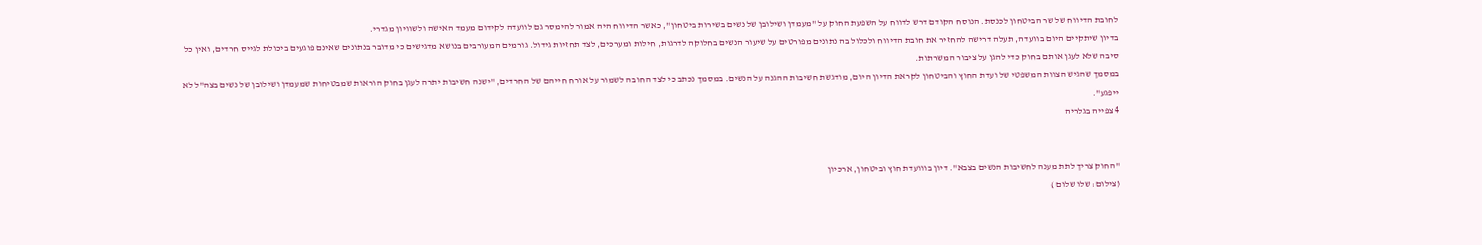לחובת הדיווח של שר הביטחון לכנסת. הנוסח הקודם דרש לדווח על השפעת החוק על "מעמדן ושילובן של נשים בשירות ביטחון", כאשר הדיווח היה אמור להימסר גם לוועדה לקידום מעמד האישה ולשוויון מגדרי.
בדיון שיתקיים היום בוועדה, תעלה דרישה להחזיר את חובת הדיווח ולכלול בה נתונים מפורטים על שיעור הנשים בחלוקה לדרגות, חילות ומערכים, לצד תחזיות גידול. גורמים המעורבים בנושא מדגישים כי מדובר בנתונים שאינם פוגעים ביכולת לגייס חרדים, ואין כל סיבה שלא לעגן אותם בחוק כדי להגן על ציבור המשרתות.
במסמך שהגיש הצוות המשפטי של ועדת החוץ והביטחון לקראת הדיון היום, מודגשת חשיבות ההגנה על הנשים. במסמך נכתב כי לצד החובה לשמור על אורח חייהם של החרדים, "ישנה חשיבות יתרה לעגן בחוק הוראות שמבטיחות שמעמדן ושילובן של נשים בצה"ל לא ייפגע".
4 צפייה בגלריה


"החוק צריך לתת מענה לחשיבות הנשים בצבא". דיון בווועדת חוץ וביטחון, ארכיון
(צילום: שלו שלום )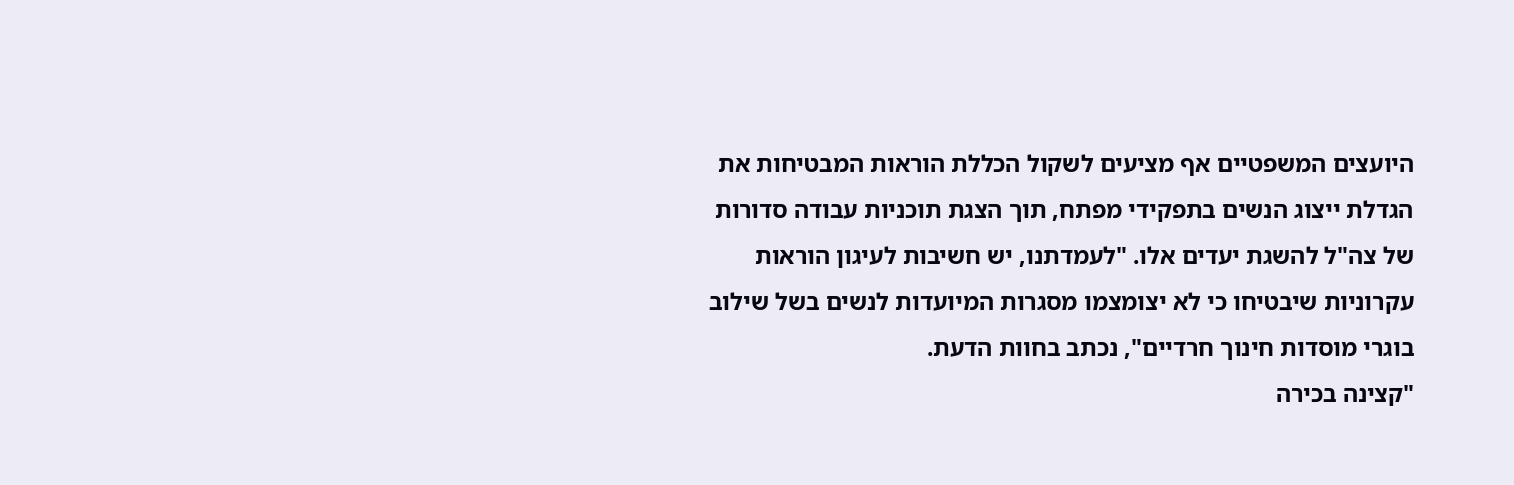היועצים המשפטיים אף מציעים לשקול הכללת הוראות המבטיחות את הגדלת ייצוג הנשים בתפקידי מפתח, תוך הצגת תוכניות עבודה סדורות של צה"ל להשגת יעדים אלו. "לעמדתנו, יש חשיבות לעיגון הוראות עקרוניות שיבטיחו כי לא יצומצמו מסגרות המיועדות לנשים בשל שילוב בוגרי מוסדות חינוך חרדיים", נכתב בחוות הדעת.
"קצינה בכירה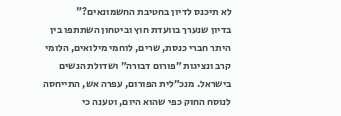לא תיכנס לדיון בחטיבת החשמונאים?"
בדיון שנערך בוועדת חוץ וביטחון השתתפו בין היתר חברי כנסת, שרים, לוחמי מילואים, הלומי קרב ונציגות ״פורום דבורה״ ושדולת הנשים בישראל. מנכ״לית הפורום, עפרה אש, התייחסה לנוסח החוק כפי שהוא היום, וטענה כי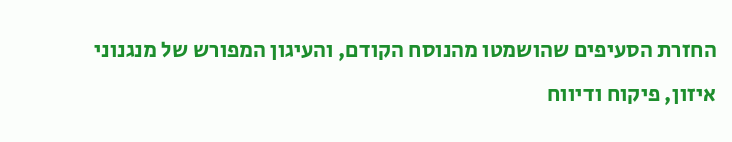החזרת הסעיפים שהושמטו מהנוסח הקודם, והעיגון המפורש של מנגנוני איזון, פיקוח ודיווח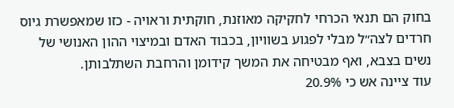בחוק הם תנאי הכרחי לחקיקה מאוזנת, חוקתית וראויה - כזו שמאפשרת גיוס חרדים לצה״ל מבלי לפגוע בשוויון, בכבוד האדם ובמיצוי ההון האנושי של נשים בצבא, ואף מבטיחה את המשך קידומן והרחבת השתלבותן.
עוד ציינה אש כי 20.9%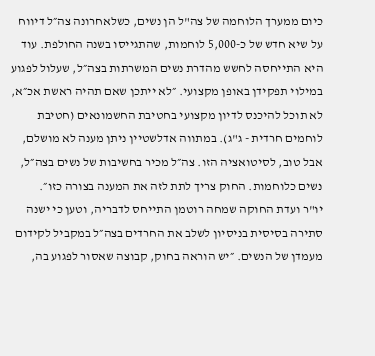כיום ממערך הלוחמה של צה"ל הן נשים, כשלאחרונה צה״ל דיווח על שיא חדש של כ-5,000 לוחמות, שהתגייסו בשנה החולפת. עוד היא התייחסה לחשש מהדרת נשים המשרתות בצה״ל, שעלול לפגוע במילוי תפקידן באופן מקצועי. ״לא ייתכן שאם תהיה ראשת אכ״א, לא תוכל להיכנס לדיון מקצועי בחטיבת החשמונאים (חטיבת לוחמים חרדית - ג"ג). במתווה אדלשטיין ניתן מענה לא מושלם, אבל טוב, לסיטואציה הזו. צה״ל מכיר בחשיבות של נשים בצה״ל, נשים כלוחמות. החוק צריך לתת לזה את המענה בצורה כזו״.
יו"ר ועדת החוקה שמחה רוטמן התייחס לדבריה, וטען כי ישנה סתירה בסיסית בניסיון לשלב את החרדים בצה״ל במקביל לקידום מעמדן של הנשים. ״יש הוראה בחוק, קבוצה שאסור לפגוע בה,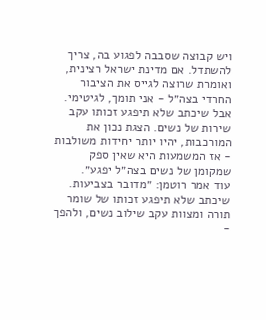ויש קבוצה שסבבה לפגוע בה, צריך להשתדל. אם מדינת ישראל רצינית, ואומרת שרוצה לגייס את הציבור החרדי בצה״ל - אני תומך, לגיטימי. אבל שיכתב שלא תיפגע זכותו עקב שירות של נשים. הצגת נכון את המורכבות, יהיו יותר יחידות משולבות - אז המשמעות היא שאין ספק שמקומן של נשים בצה״ל יפגע״.
עוד אמר רוטמן: ״מדובר בצביעות. שיכתב שלא תיפגע זכותו של שומר תורה ומצוות עקב שילוב נשים, ולהפך -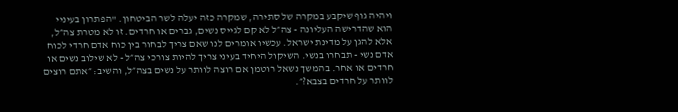ויהיה גוף שיקבע במקרה של סתירה, שמקרה כזה יעלה לשר הביטחון. "הפתרון בעיניי הוא שהדרישה העליונה - צה״ל לא קם לגייס נשים, גברים או חרדים. זו לא מטרת צה״ל, אלא להגן על מדינת ישראל. עכשיו אומרים לנו שאם צריך לבחור בין כוח אדם חרדי לכוח אדם נשי - תבחרו בנשי. השיקול היחיד בעיני צריך להיות צורכי צה״ל - לא שילוב נשים או חרדים או אחר. בהמשך נשאל רוטמן אם רוצה לוותר על נשים בצה״ל, והשיב: ״אתם רוצים לוותר על חרדים בצבא?״.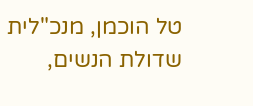טל הוכמן, מנכ"לית שדולת הנשים,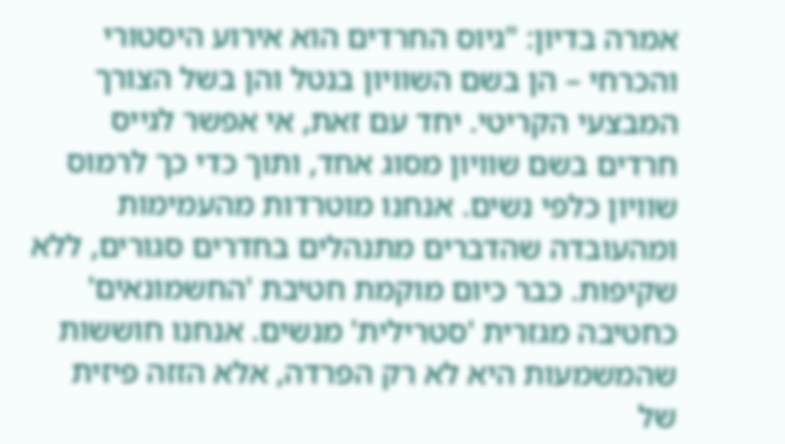אמרה בדיון: "גיוס החרדים הוא אירוע היסטורי והכרחי – הן בשם השוויון בנטל והן בשל הצורך המבצעי הקריטי. יחד עם זאת, אי אפשר לגייס חרדים בשם שוויון מסוג אחד, ותוך כדי כך לרמוס שוויון כלפי נשים. אנחנו מוטרדות מהעמימות ומהעובדה שהדברים מתנהלים בחדרים סגורים, ללא שקיפות. כבר כיום מוקמת חטיבת 'החשמונאים' כחטיבה מגזרית 'סטרילית' מנשים. אנחנו חוששות שהמשמעות היא לא רק הפרדה, אלא הזזה פיזית של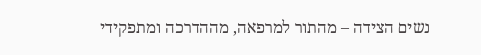נשים הצידה – מהתור למרפאה, מההדרכה ומתפקידי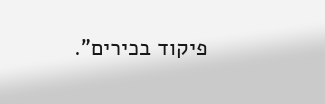פיקוד בכירים".